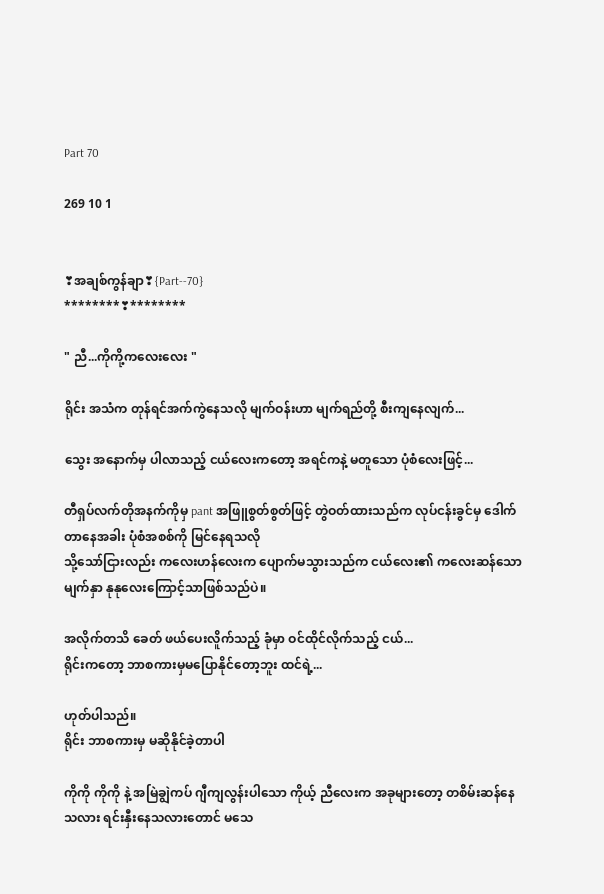Part 70

269 10 1


❣အချစ်ကွန်ချာ❣{Part--70}
********❣********

" ညီ...ကိုကို့ကလေးလေး "

ရိုင်း အသံက တုန်ရင်အက်ကွဲနေသလို မျက်ဝန်းဟာ မျက်ရည်တို့ စီးကျနေလျက်...

သွေး အနောက်မှ ပါလာသည့် ငယ်လေးကတော့ အရင်ကနဲ့ မတူသော ပုံစံလေးဖြင့်...

တီရှပ်လက်တိုအနက်ကိုမှ pant အဖြူစွတ်စွတ်ဖြင့် တွဲဝတ်ထားသည်က လုပ်ငန်းခွင်မှ ဒေါက်တာနေအခါး ပုံစံအစစ်ကို မြင်နေရသလို
သို့သော်ငြားလည်း ကလေးဟန်လေးက ပျောက်မသွားသည်က ငယ်လေး၏ ကလေးဆန်သော မျက်နှာ နုနုလေးကြောင့်သာဖြစ်သည်ပဲ။

အလိုက်တသိ ခေတ် ဖယ်ပေးလိူက်သည့် ခုံမှာ ဝင်ထိုင်လိုက်သည့် ငယ်...
ရိုင်းကတော့ ဘာစကားမှမပြောနိုင်တော့ဘူး ထင်ရဲ့...

ဟုတ်ပါသည်။
ရိုင်း ဘာစကားမှ မဆိုနိုင်ခဲ့တာပါ

ကိုကို ကိုကို နဲ့ အမြဲချွဲကပ် ဂျီကျလွန်းပါသော ကိုယ့် ညီလေးက အခုများတော့ တစိမ်းဆန်နေသလား ရင်းနှီးနေသလားတောင် မသေ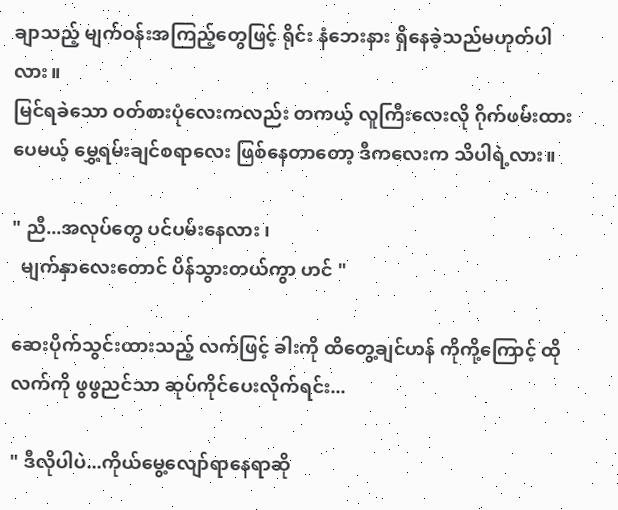ချာသည့် မျက်ဝန်းအကြည့်တွေဖြင့် ရိုင်း နံဘေးနား ရှိနေခဲ့သည်မဟုတ်ပါလား။
မြင်ရခဲသော ဝတ်စားပုံလေးကလည်း တကယ့် လူကြီးလေးလို ဂိုက်ဖမ်းထားပေမယ့် မွှေ့ရမ်းချင်စရာလေး ဖြစ်နေတာတော့ ဒီကလေးက သိပါရဲ့လား။

" ညီ...အလုပ်တွေ ပင်ပမ်းနေလား ၊
  မျက်နှာလေးတောင် ပိန်သွားတယ်ကွာ ဟင် "

ဆေးပိုက်သွင်းထားသည့် လက်ဖြင့် ခါးကို ထိတွေ့ချင်ဟန် ကိုကို့ကြောင့် ထိုလက်ကို ဖွဖွညင်သာ ဆုပ်ကိုင်ပေးလိုက်ရင်း...

" ဒီလိုပါပဲ...ကိုယ်မွေ့လျော်ရာနေရာဆို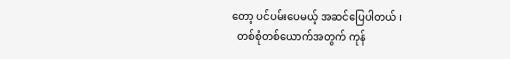တော့ ပင်ပမ်းပေမယ့် အဆင်ပြေပါတယ် ၊
  တစ်စုံတစ်ယောက်အတွက် ကုန်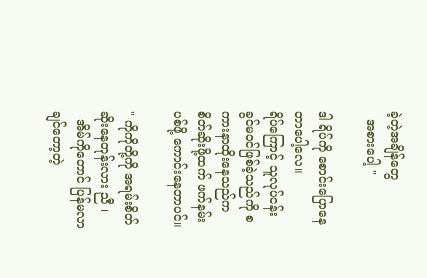ခဲ့တဲ့အချိန်တွေ
  အစားပေါ့ "

ဒါ ရိပ်ကို စောင်းပြောနေတာပေါ့လေ။
ရိပ်ကြောင့် သူလုပ်ငန်းခွင်မဝင်ဖြစ်ခဲ့သည်ကို စကားနာထိုးနေသည်က စိတ်ဆိုးဖို့ထက် ဖက်နမ်းပစ်ဖို့ ကောင်းနေတာပင်။

" ကိုကိုတို့ကို အရမ်းစိတ်ဆိုးနေတုန်းလား ညီ ၊
  အိမ်ကိုတောင် ပြန်မလာချင်တော့တဲ့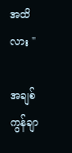အထိလား "

အချစ်ကွန်ချာ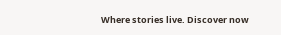Where stories live. Discover now